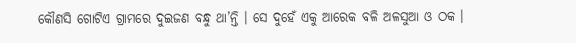କୌଣସି ଗୋଟିଏ ଗ୍ରାମରେ ଦୁଇଜଣ ବନ୍ଧୁ ଥା’ନ୍ତି । ସେ ଦୁହେଁ ଏକୁ ଆରେକ ବଳି ଅଳସୁଆ ଓ ଠକ ।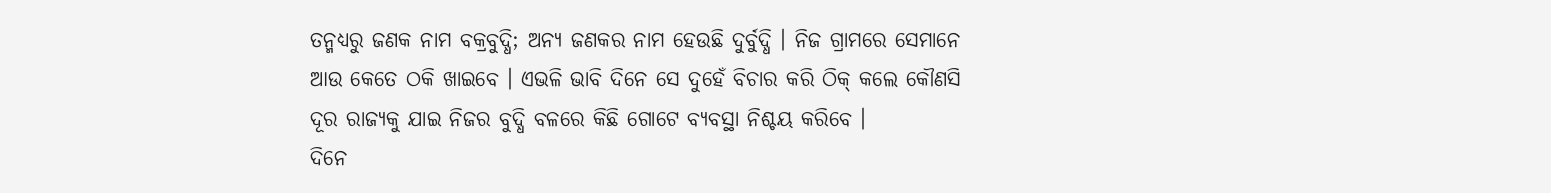ତନ୍ମଧ୍ୟରୁ ଜଣକ ନାମ ବକ୍ରବୁଦ୍ଧି; ଅନ୍ୟ ଜଣକର ନାମ ହେଉଛି ଦୁର୍ବୁଦ୍ଧି । ନିଜ ଗ୍ରାମରେ ସେମାନେ ଆଉ କେତେ ଠକି ଖାଇବେ । ଏଭଳି ଭାବି ଦିନେ ସେ ଦୁହେଁ ବିଚାର କରି ଠିକ୍ କଲେ କୌଣସି ଦୂର ରାଜ୍ୟକୁ ଯାଇ ନିଜର ବୁଦ୍ଧି ବଳରେ କିଛି ଗୋଟେ ବ୍ୟବସ୍ଥା ନିଶ୍ଚୟ କରିବେ ।
ଦିନେ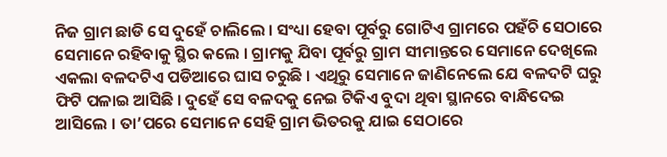ନିଜ ଗ୍ରାମ ଛାଡି ସେ ଦୁହେଁ ଚାଲିଲେ । ସଂଧ୍ୟା ହେବା ପୂର୍ବରୁ ଗୋଟିଏ ଗ୍ରାମରେ ପହଁଚି ସେଠାରେ ସେମାନେ ରହିବାକୁ ସ୍ଥିର କଲେ । ଗ୍ରାମକୁ ଯିବା ପୂର୍ବରୁ ଗ୍ରାମ ସୀମାନ୍ତରେ ସେମାନେ ଦେଖିଲେ ଏକଲା ବଳଦଟିଏ ପଡିଆରେ ଘାସ ଚରୁଛି । ଏଥିରୁ ସେମାନେ ଜାଣିନେଲେ ଯେ ବଳଦଟି ଘରୁ ଫିଟି ପଳାଇ ଆସିଛି । ଦୁହେଁ ସେ ବଳଦକୁ ନେଇ ଟିକିଏ ବୁଦା ଥିବା ସ୍ଥାନରେ ବାନ୍ଧିଦେଇ ଆସିଲେ । ତା’ପରେ ସେମାନେ ସେହି ଗ୍ରାମ ଭିତରକୁ ଯାଇ ସେଠାରେ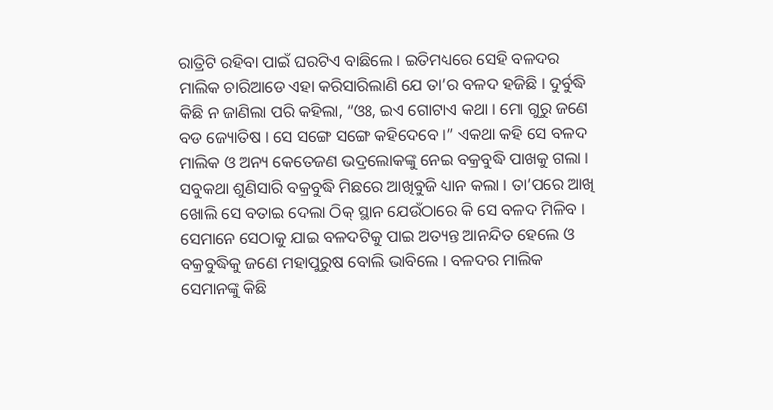ରାତ୍ରିଟି ରହିବା ପାଇଁ ଘରଟିଏ ବାଛିଲେ । ଇତିମଧ୍ୟରେ ସେହି ବଳଦର ମାଲିକ ଚାରିଆଡେ ଏହା କରିସାରିଲାଣି ଯେ ତା’ର ବଳଦ ହଜିଛି । ଦୁର୍ବୁଦ୍ଧି କିଛି ନ ଜାଣିଲା ପରି କହିଲା, “ଓଃ, ଇଏ ଗୋଟାଏ କଥା । ମୋ ଗୁରୁ ଜଣେ ବଡ ଜ୍ୟୋତିଷ । ସେ ସଙ୍ଗେ ସଙ୍ଗେ କହିଦେବେ ।” ଏକଥା କହି ସେ ବଳଦ ମାଲିକ ଓ ଅନ୍ୟ କେତେଜଣ ଭଦ୍ରଲୋକଙ୍କୁ ନେଇ ବକ୍ରବୁଦ୍ଧି ପାଖକୁ ଗଲା । ସବୁକଥା ଶୁଣିସାରି ବକ୍ରବୁଦ୍ଧି ମିଛରେ ଆଖିବୁଜି ଧ୍ୟାନ କଲା । ତା’ପରେ ଆଖି ଖୋଲି ସେ ବତାଇ ଦେଲା ଠିକ୍ ସ୍ଥାନ ଯେଉଁଠାରେ କି ସେ ବଳଦ ମିଳିବ । ସେମାନେ ସେଠାକୁ ଯାଇ ବଳଦଟିକୁ ପାଇ ଅତ୍ୟନ୍ତ ଆନନ୍ଦିତ ହେଲେ ଓ ବକ୍ରବୁଦ୍ଧିକୁ ଜଣେ ମହାପୁରୁଷ ବୋଲି ଭାବିଲେ । ବଳଦର ମାଲିକ ସେମାନଙ୍କୁ କିଛି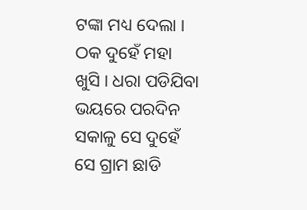ଟଙ୍କା ମଧ୍ୟ ଦେଲା ।
ଠକ ଦୁହେଁ ମହା ଖୁସି । ଧରା ପଡିଯିବା ଭୟରେ ପରଦିନ ସକାଳୁ ସେ ଦୁହେଁ ସେ ଗ୍ରାମ ଛାଡି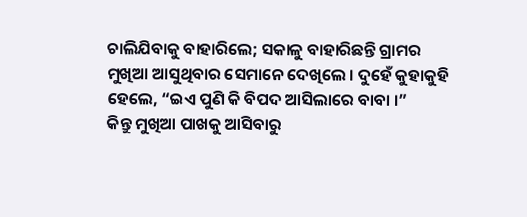ଚାଲିଯିବାକୁ ବାହାରିଲେ; ସକାଳୁ ବାହାରିଛନ୍ତି ଗ୍ରାମର ମୁଖିଆ ଆସୁଥିବାର ସେମାନେ ଦେଖିଲେ । ଦୁହେଁ କୁହାକୁହି ହେଲେ, “ଇଏ ପୁଣି କି ବିପଦ ଆସିଲାରେ ବାବା ।”
କିନ୍ତୁ ମୁଖିଆ ପାଖକୁ ଆସିବାରୁ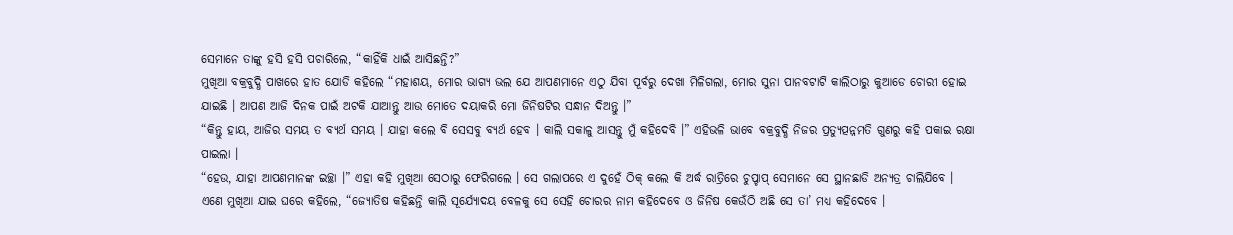ସେମାନେ ତାଙ୍କୁ ହସି ହସି ପଚାରିଲେ, “କାହିଁକି ଧାଇଁ ଆସିଛନ୍ତି?”
ମୁଖିଆ ବକ୍ରବୁଦ୍ଧି ପାଖରେ ହାତ ଯୋଡି କହିଲେ “ମହାଶୟ, ମୋର ଭାଗ୍ୟ ଭଲ ଯେ ଆପଣମାନେ ଏଠୁ ଯିବା ପୂର୍ବରୁ ଦେଖା ମିଳିଗଲା, ମୋର ସୁନା ପାନବଟାଟି କାଲିଠାରୁ କୁଆଡେ ଚୋରୀ ହୋଇ ଯାଇଛି । ଆପଣ ଆଜି ଦିନକ ପାଇଁ ଅଟକି ଯାଆନ୍ତୁ ଆଉ ମୋତେ ଦୟାକରି ମୋ ଜିନିଷଟିର ସନ୍ଧାନ ଦିଅନ୍ତୁ ।”
“କିନ୍ତୁ ହାୟ, ଆଜିର ସମୟ ତ ବ୍ୟର୍ଥ ସମୟ । ଯାହା କଲେ ବି ସେସବୁ ବ୍ୟର୍ଥ ହେବ । କାଲି ସକାଳୁ ଆସନ୍ତୁ ମୁଁ କହିଦେବି ।” ଏହିଭଳି ଭାବେ ବକ୍ରବୁଦ୍ଧି ନିଜର ପ୍ରତ୍ୟୁତ୍ପନ୍ନମତି ଗୁଣରୁ କହି ପକାଇ ରକ୍ଷା ପାଇଲା ।
“ହେଉ, ଯାହା ଆପଣମାନଙ୍କ ଇଚ୍ଛା ।” ଏହା କହି ମୁଖିଆ ସେଠାରୁ ଫେରିଗଲେ । ସେ ଗଲାପରେ ଏ ଦୁହେଁ ଠିକ୍ କଲେ କି ଅର୍ଦ୍ଧ ରାତ୍ରିରେ ଚୁପ୍ଚାପ୍ ସେମାନେ ସେ ସ୍ଥାନଛାଡି ଅନ୍ୟତ୍ର ଚାଲିଯିବେ ।
ଏଣେ ମୁଖିଆ ଯାଇ ଘରେ କହିଲେ, “ଜ୍ୟୋତିଷ କହିଛନ୍ତି କାଲି ସୂର୍ଯ୍ୟୋଦୟ ବେଳକୁ ସେ ସେହି ଚୋରର ନାମ କହିଦେବେ ଓ ଜିନିଷ କେଉଁଠି ଅଛି ସେ ତା’ ମଧ୍ୟ କହିଦେବେ ।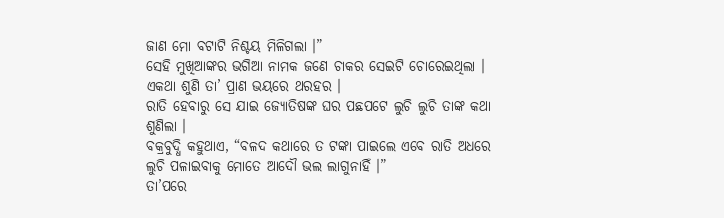ଜାଣ ମୋ ବଟାଟି ନିଶ୍ଚୟ ମିଳିଗଲା ।”
ସେହି ମୁଖିଆଙ୍କର ଭଗିଆ ନାମକ ଜଣେ ଚାକର ସେଇଟି ଚୋରେଇଥିଲା । ଏକଥା ଶୁଣି ତା’ ପ୍ରାଣ ଭୟରେ ଥରହର ।
ରାତି ହେବାରୁ ସେ ଯାଇ ଜ୍ୟୋତିଷଙ୍କ ଘର ପଛପଟେ ଲୁଚି ଲୁଚି ତାଙ୍କ କଥା ଶୁଣିଲା ।
ବକ୍ରବୁଦ୍ଧି କହୁଥାଏ, “ବଳଦ କଥାରେ ତ ଟଙ୍କା ପାଇଲେ ଏବେ ରାତି ଅଧରେ ଲୁଚି ପଳାଇବାକୁ ମୋତେ ଆଦୌ ଭଲ ଲାଗୁନାହିଁ ।”
ତା’ପରେ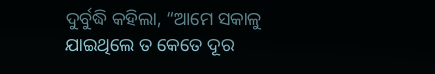ଦୁର୍ବୁଦ୍ଧି କହିଲା, “ଆମେ ସକାଳୁ ଯାଇଥିଲେ ତ କେତେ ଦୂର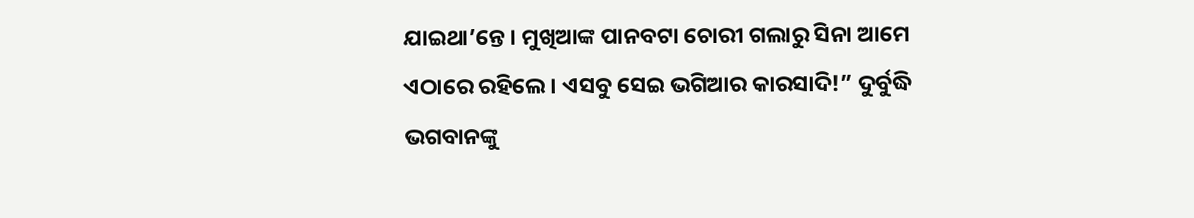ଯାଇଥା’ନ୍ତେ । ମୁଖିଆଙ୍କ ପାନବଟା ଚୋରୀ ଗଲାରୁ ସିନା ଆମେ ଏଠାରେ ରହିଲେ । ଏସବୁ ସେଇ ଭଗିଆର କାରସାଦି!” ଦୁର୍ବୁଦ୍ଧି ଭଗବାନଙ୍କୁ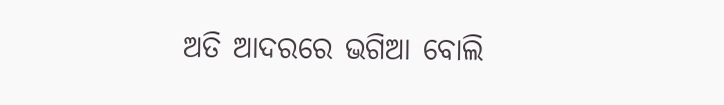ଅତି ଆଦରରେ ଭଗିଆ ବୋଲି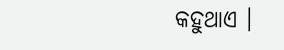କହୁଥାଏ ।